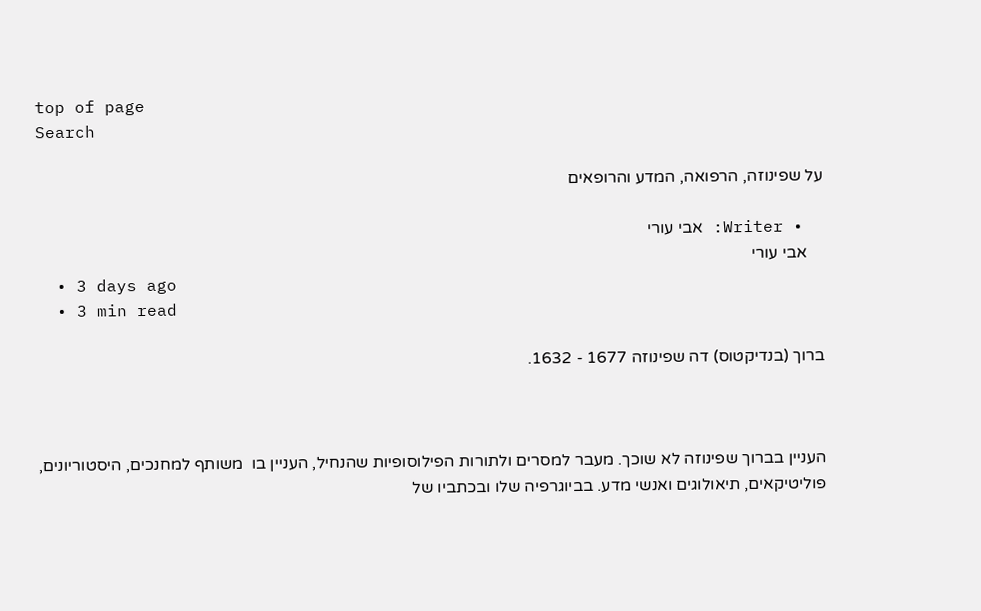top of page
Search

על שפינוזה, הרפואה, המדע והרופאים

  • Writer: אבי עורי
    אבי עורי
  • 3 days ago
  • 3 min read

ברוך (בנדיקטוס) דה שפינוזה 1677 - 1632.



העניין בברוך שפינוזה לא שוכך. מעבר למסרים ולתורות הפילוסופיות שהנחיל, העניין בו  משותף למחנכים, היסטוריונים, פוליטיקאים, תיאולוגים ואנשי מדע. בביוגרפיה שלו ובכתביו של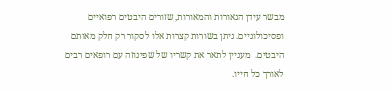מבשר עידן הנאורות והמאורות, שזורים היבטים רפואיים ופסיכולוגיים. ניתן בשורות קצרות אלו לסקור רק חלק מאותם היבטים.  מעניין לתאר את קשריו של שפינוזה עם רופאים רבים לאורך כל חייו.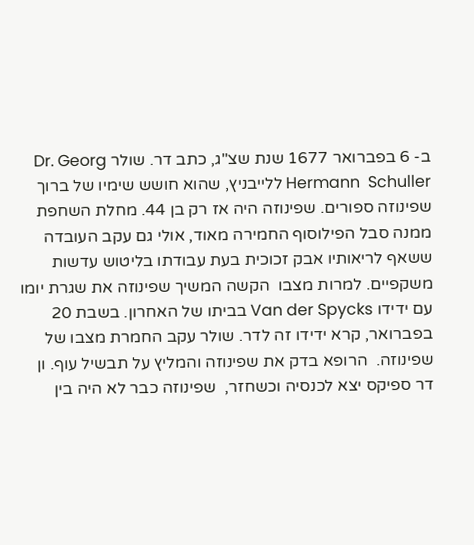ב- 6 בפברואר 1677 שנת שצ"ג, כתב דר. שולר Dr. Georg  Hermann  Schuller ללייבניץ, שהוא חושש שימיו של ברוך שפינוזה ספורים. שפינוזה היה אז רק בן 44. מחלת השחפת ממנה סבל הפילוסוף החמירה מאוד, אולי גם עקב העובדה ששאף לריאותיו אבק זכוכית בעת עבודתו בליטוש עדשות משקפיים. למרות מצבו  הקשה המשיך שפינוזה את שגרת יומו עם ידידו Van der Spycks בביתו של האחרון. בשבת 20 בפברואר, קרא ידידו זה לדר. שולר עקב החמרת מצבו של שפינוזה.  הרופא בדק את שפינוזה והמליץ על תבשיל עוף. ון דר ספיקס יצא לכנסיה וכשחזר,  שפינוזה כבר לא היה בין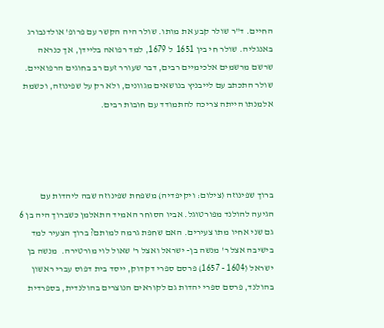החיים. ד"ר שולר קבע את מותו. שולר היה הקשר עם פרופ' אולדנבורג באנגליה. שולר חי בין 1651  ל 1679, למד רפואה בליידן, אך כנראה שרשם מרשמים אלכימיים רבים, דבר שעורר זעם רב בחוגים הרפואיים. שולר התכתב עם לייבניץ בנושאים מגוונים, ולא רק על שפינוזה, וכשמת אלמנתו הייתה צריכה להתמודד עם חובות רבים.




ברוך שפינוזה (צילום: ויקיפדיה) משפחת שפינוזה שבה ליהדות עם הגיעה להולנד מפורטוגל. אביו הסוחר האמיד התאלמן כשברוך היה בן 6 גם שני אחיו מתו צעירים. האם שחפת גרמה למותם? ברוך הצעיר למד בישיבה אצל ר' מנשה בן- ישראל ואצל ר' שאול לוי מורטירה.  מנשה בן ישראל (1604 - 1657) פרסם ספרי דקדוק, ייסד בית דפוס עברי ראשון בהולנד, פרסם ספרי יהדות גם לקוראים הנוצרים בהולנדית, בספרדית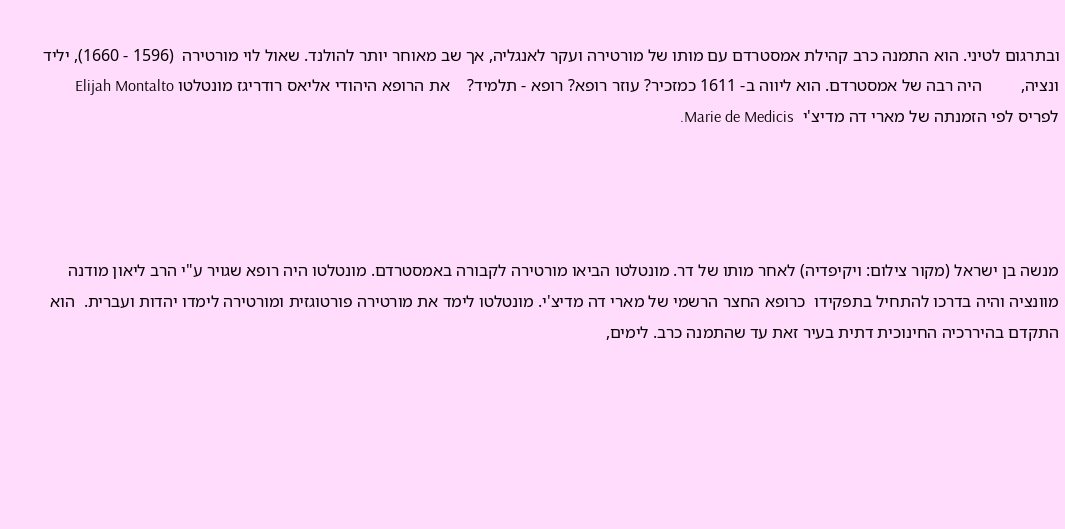ובתרגום לטיני. הוא התמנה כרב קהילת אמסטרדם עם מותו של מורטירה ועקר לאנגליה, אך שב מאוחר יותר להולנד. שאול לוי מורטירה  (1596 - 1660), יליד ונציה,         היה רבה של אמסטרדם. הוא ליווה ב- 1611 כמזכיר? עוזר רופא? רופא - תלמיד?    את הרופא היהודי אליאס רודריגז מונטלטו Elijah Montalto לפריס לפי הזמנתה של מארי דה מדיצ'י  Marie de Medicis.




מנשה בן ישראל (מקור צילום: ויקיפדיה) לאחר מותו של דר. מונטלטו הביאו מורטירה לקבורה באמסטרדם. מונטלטו היה רופא שגויר ע"י הרב ליאון מודנה מוונציה והיה בדרכו להתחיל בתפקידו  כרופא החצר הרשמי של מארי דה מדיצ'י. מונטלטו לימד את מורטירה פורטוגזית ומורטירה לימדו יהדות ועברית.  הוא התקדם בהיררכיה החינוכית דתית בעיר זאת עד שהתמנה כרב. לימים,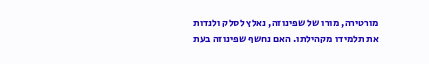מורטירה, מורו של שפינוזה, נאלץ לסלק ולנדות את תלמידו מקהילתו. האם נחשף שפינוזה בעת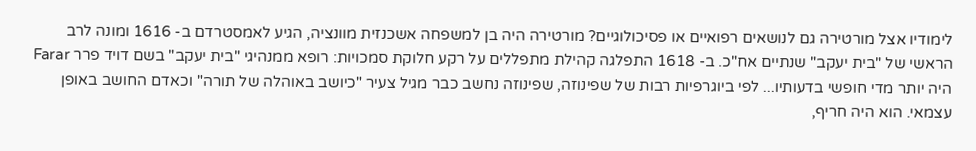לימודיו אצל מורטירה גם לנושאים רפואיים או פסיכולוגיים? מורטירה היה בן למשפחה אשכנזית מוונציה, הגיע לאמסטרדם ב- 1616 ומונה לרב הראשי של "בית יעקב" שנתיים אח"כ. ב- 1618 התפלגה קהילת מתפללים על רקע חלוקת סמכויות: רופא ממנהיגי "בית יעקב" בשם דויד פרר Farar היה יותר מדי חופשי בדעותיו... לפי ביוגרפיות רבות של שפינוזה, שפינוזה נחשב כבר מגיל צעיר "כיושב באוהלה של תורה" וכאדם החושב באופן עצמאי. הוא היה חריף,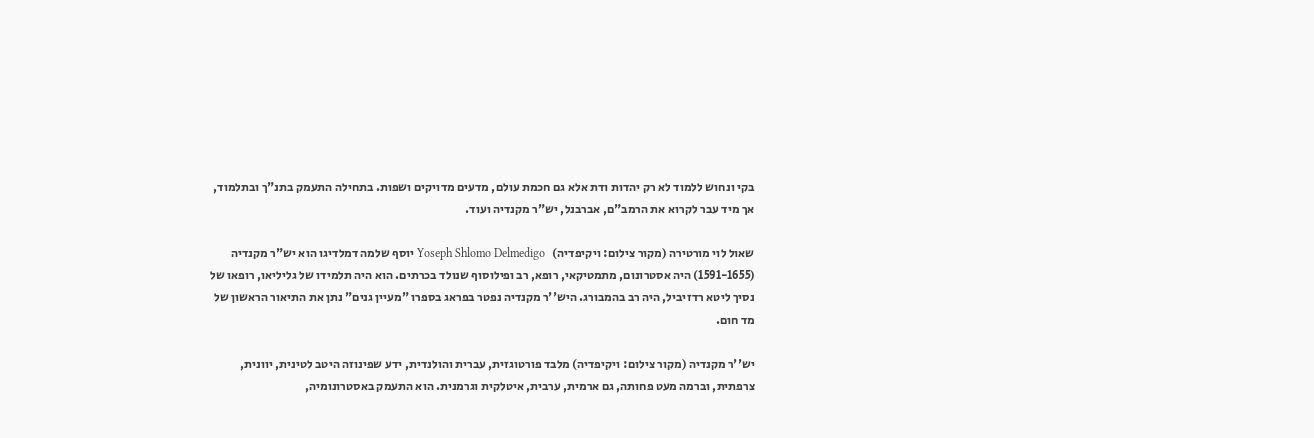בקי ונחוש ללמוד לא רק יהדות ודת אלא גם חכמת עולם, מדעים מדויקים ושפות. בתחילה התעמק בתנ"ך ובתלמוד, אך מיד עבר לקרוא את הרמב"ם, אברבנל, יש"ר מקנדיה ועוד.

שאול לוי מורטירה (מקור צילום: ויקיפדיה)   Yoseph Shlomo Delmedigo יוסף שלמה דמלדיגו הוא יש"ר מקנדיה (1591-1655) היה אסטרונום, מתמטיקאי, רופא, רב ופילוסוף שנולד בכרתים. הוא היה תלמידו של גליליאו, רופאו של נסיך ליטא רדזיביל, היה רב בהמבורג. היש''ר מקנדיה נפטר בפראג בספרו "מעיין גנים" נתן את התיאור הראשון של מד חום.

יש''ר מקנדיה (מקור צילום: ויקיפדיה) מלבד פורטוגזית, עברית והולנדית, ידע שפינוזה היטב לטינית, יוונית, צרפתית, וברמה מעט פחותה, גם ארמית, ערבית, איטלקית וגרמנית. הוא התעמק באסטרונומיה,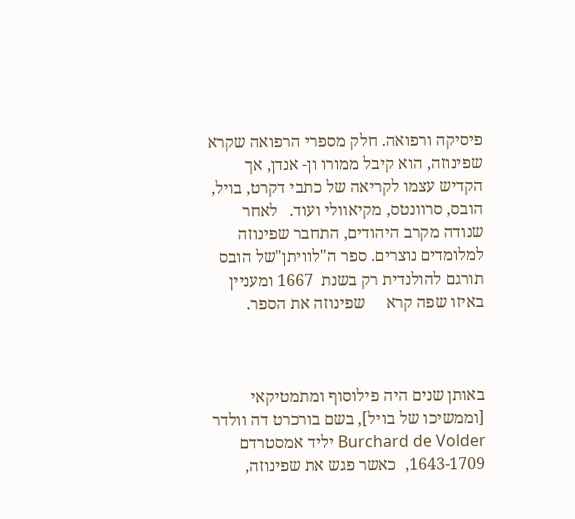פיסיקה ורפואה. חלק מספרי הרפואה שקרא שפינוזה, הוא קיבל ממורו ון- אנדן, אך הקדיש עצמו לקריאה של כתבי דקרט, בויל, הובס, סרוונטס, מקיאוולי ועוד.   לאחר שנודה מקרב היהודים, התחבר שפינוזה למלומדים נוצרים. ספר ה"לוויתן"של הובס תורגם להולנדית רק בשנת  1667 ומעניין באיזו שפה קרא     שפינוזה את הספר.



באותן שנים היה פילוסוף ומתמטיקאי [וממשיכו של בויל], בשם בורכרט דה וולדר Burchard de Volder יליד אמסטרדם 1643-1709,  כאשר פגש את שפינוזה,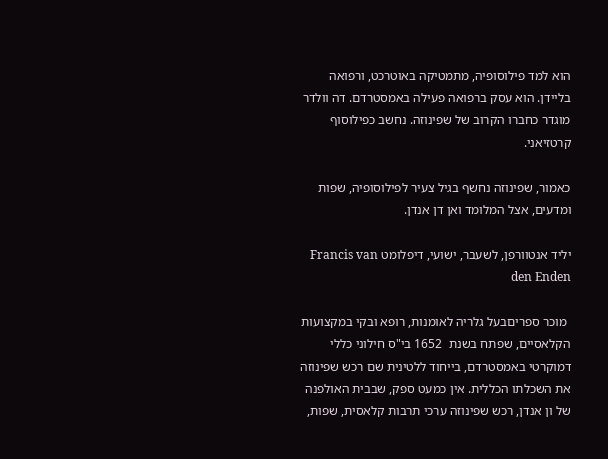הוא למד פילוסופיה, מתמטיקה באוטרכט, ורפואה בליידן. הוא עסק ברפואה פעילה באמסטרדם. דה וולדר מוגדר כחברו הקרוב של שפינוזה. נחשב כפילוסוף קרטזיאני.

כאמור, שפינוזה נחשף בגיל צעיר לפילוסופיה, שפות ומדעים, אצל המלומד ואן דן אנדן.

יליד אנטוורפן, לשעבר, ישועי, דיפלומט Francis van den Enden

 מוכר ספריםבעל גלריה לאומנות, רופא ובקי במקצועות הקלאסיים, שפתח בשנת  1652 בי"ס חילוני כללי דמוקרטי באמסטרדם, בייחוד ללטינית שם רכש שפינוזה את השכלתו הכללית. אין כמעט ספק, שבבית האולפנה של ון אנדן, רכש שפינוזה ערכי תרבות קלאסית, שפות,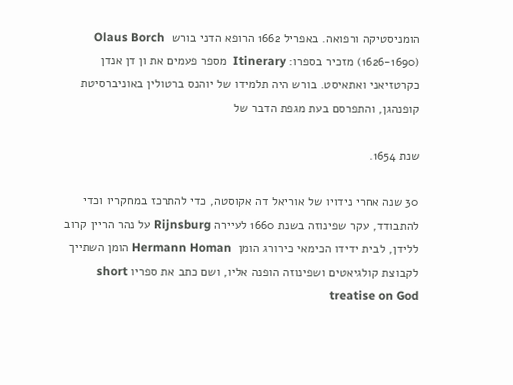הומניסטיקה ורפואה. באפריל 1662 הרופא הדני בורש  Olaus Borch (1626-1690) מזכיר בספרו: Itinerary  מספר פעמים את ון דן אנדן כקרטזיאני ואתאיסט. בורש היה תלמידו של יוהנס ברטולין באוניברסיטת קופנהגן, והתפרסם בעת מגפת הדבר של

שנת 1654.

30 שנה אחרי נידויו של אוריאל דה אקוסטה, כדי להתרכז במחקריו וכדי להתבודד, עקר שפינוזה בשנת 1660 לעיירה Rijnsburg על נהר הריין קרוב ללידן, לבית ידידו הכימאי כירורג הומן  Hermann Homan הומן השתייך לקבוצת קולגיאטים ושפינוזה הופנה אליו, ושם כתב את ספריו short treatise on God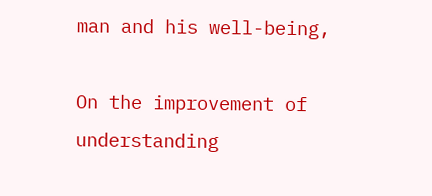man and his well-being,

On the improvement of understanding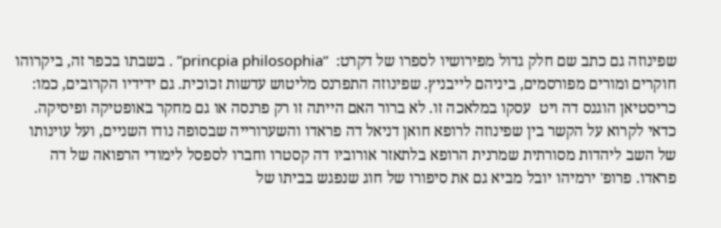שפינוזה גם כתב שם חלק גדול מפירושיו לספרו של דקרט:  “princpia philosophia” . בשבתו בכפר זה, ביקרוהו חוקרים ומורים מפורסמים, ביניהם לייבניץ. שפינוזה התפרנס מליטוש עדשות זכוכית. גם ידידיו הקרובים, כמו: כריסטיאן הוגנס דה ויט  עסקו במלאכה זו. לא ברור האם הייתה זו רק פרנסה או גם מחקר באופטיקה ופיסיקה.   כדאי לקרוא על הקשר בין שפינוזה לרופא חואן דניאל דה פראדו והשערורייה שבסופה נודו השניים, ועל עוינותו של השב ליהדות מסורתית שמרנית הרופא בלתאזר אורוביו דה קסטרו וחברו לספסל לימודי הרפואה של דה פראדו. פרופ' ירמיהו יובל מביא גם את סיפורו של חוג שנפגש בביתו של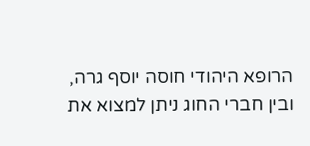הרופא היהודי חוסה יוסף גרה, ובין חברי החוג ניתן למצוא את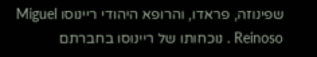שפינוזה, פראדו, והרופא היהודי ריינוסו Miguel Reinoso . נוכחותו של ריינוסו בחברתם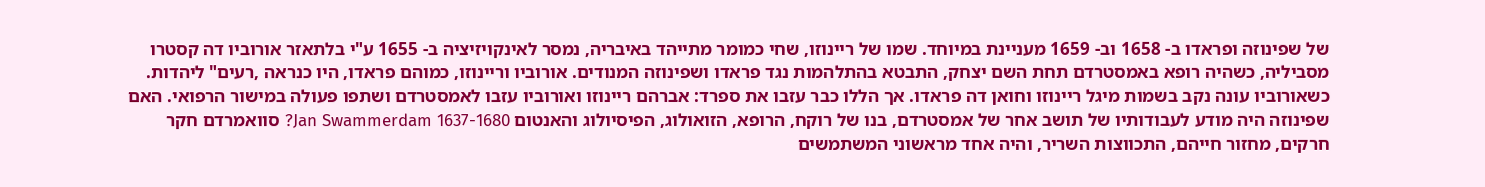של שפינוזה ופראדו ב- 1658 וב- 1659 מעניינת במיוחד. שמו של ריינוזו, שחי כמומר מתייהד באיבריה, נמסר לאינקויזיציה ב- 1655 ע"י בלתאזר אורוביו דה קסטרו מסביליה, כשהיה רופא באמסטרדם תחת השם יצחק, התבטא בהתלהמות נגד פראדו ושפינוזה המנודים. אורוביו וריינוזו, כמוהם פראדו, היו כנראה ,רעים" ליהדות. כשאורוביו עונה נקב בשמות מיגל ריינוזו וחואן דה פראדו. אך הללו כבר עזבו את ספרד: אברהם ריינוזו ואורוביו עזבו לאמסטרדם ושתפו פעולה במישור הרפואי. האם שפינוזה היה מודע לעבודותיו של תושב אחר של אמסטרדם, בנו של רוקח, הרופא, הזואולוג, הפיסיולוג והאנטום Jan Swammerdam 1637-1680? סוואמרדם חקר חרקים, מחזור חייהם, התכווצות השריר, והיה אחד מראשוני המשתמשים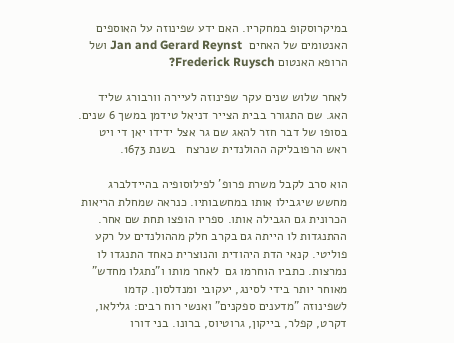במיקרוסקופ במחקריו. האם ידע שפינוזה על האוספים  האנטומים של האחים  Jan and Gerard Reynst ושל הרופא האנטום Frederick Ruysch?

לאחר שלוש שנים עקר שפינוזה לעיירה וורבורג שליד האג. שם התגורר בבית הצייר דניאל טידמן במשך 6 שנים. בסופו של דבר חזר להאג שם גר אצל ידידו יאן די ויט ראש הרפובליקה ההולנדית שנרצח   בשנת 1673.

הוא סרב לקבל משרת פרופ' לפילוסופיה בהיידלברג מחשש שיגבילו אותו במחשבותיו. כנראה שמחלת הריאות הכרונית גם הגבילה אותו. ספריו הופצו תחת שם אחר. ההתנגדות לו הייתה גם בקרב חלק מההולנדים על רקע פוליטי. קנאי הדת היהודית והנוצרית כאחד התנגדו לו נמרצות. כתביו הוחרמו גם  לאחר מותו ו"נתגלו מחדש" מאוחר יותר בידי לסינג, יעקובי ומנדלסון. קדמו לשפינוזה "מדענים ספקנים" ואנשי רוח רבים: גלילאו, דקרט, קפלר, בייקון, גרוטיוס, ברונו. בני דורו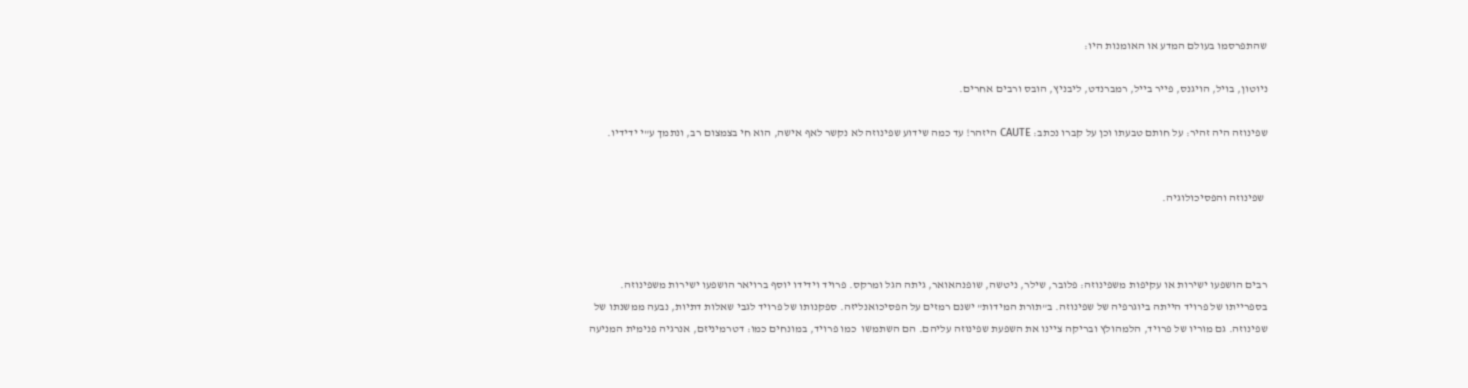שהתפרסמו בעולם המדע או האומנות היו:

ניוטון, בויל, הויגנס, פייר בייל, רמברנדט, ליבניץ, הובס ורבים אחרים.

שפינוזה היה זהיר: על חותם טבעתו וכן על קברו נכתב: CAUTE היזהר! עד כמה שידוע שפינוזה לא נקשר לאף אישה, הוא חי בצמצום רב, ונתמך ע"י ידידיו.


 שפינוזה והפסיכולוגיה.



רבים הושפעו ישירות או עקיפות משפינוזה: פלובר, שילר, ניטשה, שופנהאואר, גיתה הגל ומרקס. פרויד וידידו יוסף ברויאר הושפעו ישירות משפינוזה. בספרייתו של פרויד הייתה ביוגרפיה של שפינוזה. ב"תורת המידות" ישנם רמזים על הפסיכואנליזה. ספקנותו של פרויד לגבי שאלות דתיות, נבעה ממשנתו של שפינוזה. גם מוריו של פרויד, הלמהולץ ובריקה ציינו את השפעת שפינוזה עליהם. הם השתמשו  כמו פרויד, במונחים כמו: דטרמיניזם, אנרגיה פנימית המניעה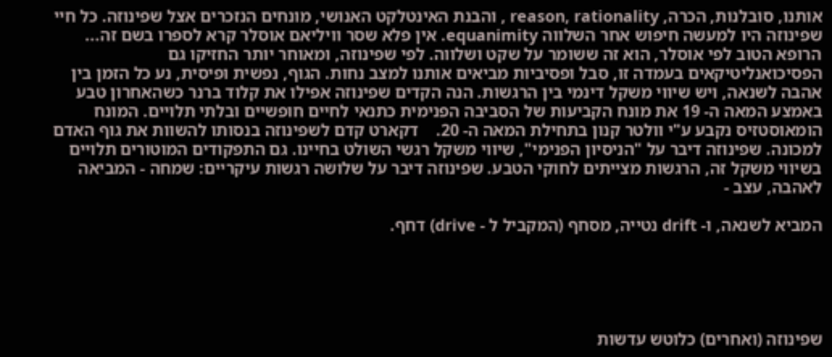אותנו, סובלנות, הכרה, reason, rationality , והבנת האינטלקט האנושי, מונחים הנזכרים אצל שפינוזה. כל חיי שפינוזה היו למעשה חיפוש אחר השלווה equanimity. אין פלא שסר וויליאם אוסלר קרא לספרו בשם זה... הרופא הטוב לפי אוסלר, הוא זה ששומר על שקט ושלווה. לפי שפינוזה, ומאוחר יותר החזיקו גם הפסיכואנליטיקאים בעמדה זו, סבל ופסיביות מביאים אותנו למצב נחות. הגוף, נפשית ופיסית, נע כל הזמן בין אהבה לשנאה, ויש שיווי משקל דינמי בין הרגשות. הנה הקדים שפינוזה אפילו את קלוד ברנר כשהאחרון טבע באמצע המאה ה- 19 את מונח הקביעות של הסביבה הפנימית כתנאי לחיים חופשיים ובלתי תלויים. המונח הומאוסטזיס נקבע ע"י וולטר קנון בתחילת המאה ה- 20.    דקארט קדם לשפינוזה בנסותו להשוות את גוף האדם למכונה. שפינוזה דיבר על "הניסיון הפנימי", שיווי משקל רגשי השולט בחיינו. גם התפקודים המוטורים תלויים בשיווי משקל זה, הרגשות מצייתים לחוקי הטבע. שפינוזה דיבר על שלושה רגשות עיקריים: שמחה - המביאה לאהבה, עצב -

המביא לשנאה, ו- drift נטייה, מסחף (המקביל ל - drive) דחף.





שפינוזה (ואחרים) כלוטש עדשות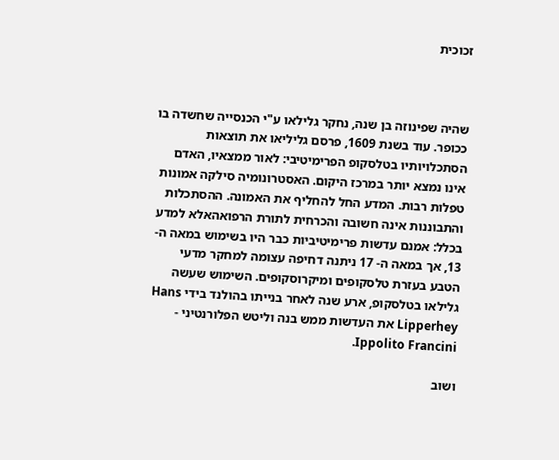זכוכית



שהיה שפינוזה בן שנה, נחקר גלילאו ע"י הכנסייה שחשדה בו ככופר. עוד בשנת 1609, פרסם גליליאו את תוצאות הסתכלויותיו בטלסקופ הפרימיטיבי: לאור ממצאיו, האדם אינו נמצא יותר במרכז היקום. האסטרונומיה סילקה אמונות טפלות רבות. המדע החל להחליף את האמונה. ההסתכלות והתבוננות אינה חשובה והכרחית לתורת הרפואהאלא למדע בכלל: אמנם עדשות פרימיטיביות כבר היו בשימוש במאה ה- 13, אך במאה ה- 17 ניתנה דחיפה עצומה למחקר מדעי הטבע בעזרת טלסקופים ומיקרוסקופים. השימוש שעשה גלילאו בטלסקופ, ארע שנה לאחר בנייתו בהולנד בידי Hans Lipperhey את העדשות ממש בנה וליטש הפלורנטיני - Ippolito Francini.

ושוב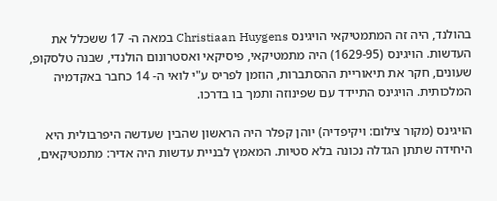בהולנד, היה זה המתמטיקאי הויגינס Christiaan Huygens במאה ה- 17 ששכלל את העדשות. הויגינס (1629-95) היה מתמטיקאי, פיסיקאי ואסטרונום הולנדי, שבנה טלסקופ, שעונים, חקר את תיאוריית ההסתברות, הוזמן לפריס ע"י לואי ה- 14 כחבר באקדמיה המלכותית. הויגינס התיידד עם שפינוזה ותמך בו בדרכו.

הויגינס (מקור צילום: ויקיפדיה) יוהן קפלר היה הראשון שהבין שעדשה היפרבולית היא היחידה שתתן הגדלה נכונה בלא סטיות. המאמץ לבניית עדשות היה אדיר: מתמטיקאים,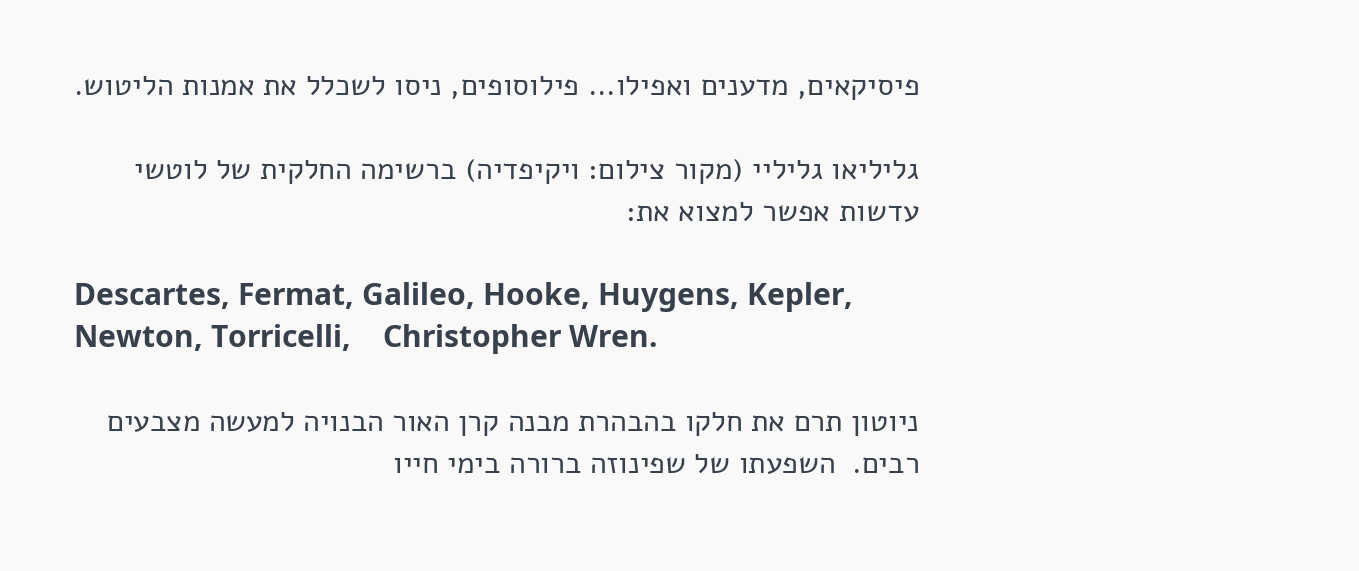פיסיקאים, מדענים ואפילו... פילוסופים, ניסו לשכלל את אמנות הליטוש.

גליליאו גליליי (מקור צילום: ויקיפדיה) ברשימה החלקית של לוטשי עדשות אפשר למצוא את:

Descartes, Fermat, Galileo, Hooke, Huygens, Kepler, Newton, Torricelli,    Christopher Wren.

ניוטון תרם את חלקו בהבהרת מבנה קרן האור הבנויה למעשה מצבעים רבים.  השפעתו של שפינוזה ברורה בימי חייו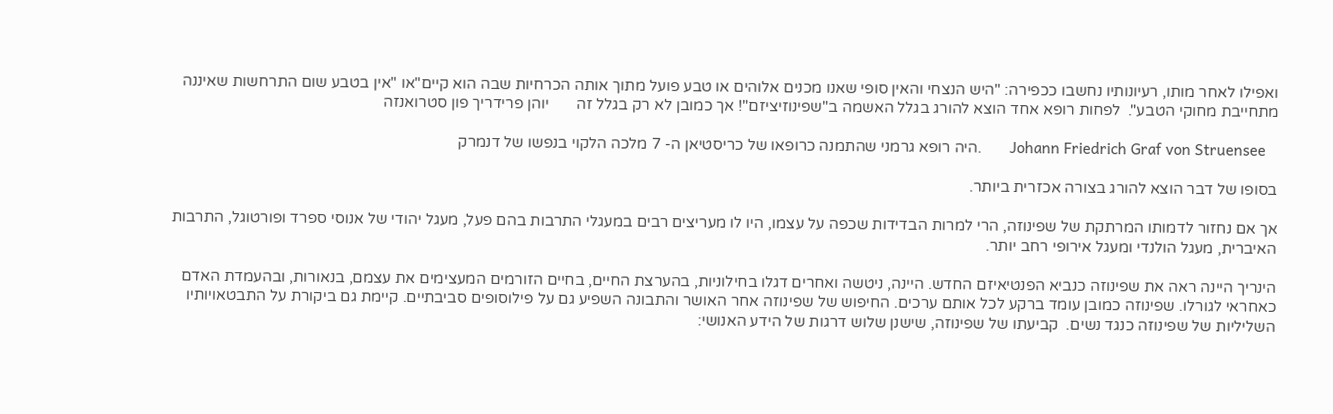ואפילו לאחר מותו, רעיונותיו נחשבו ככפירה: "היש הנצחי והאין סופי שאנו מכנים אלוהים או טבע פועל מתוך אותה הכרחיות שבה הוא קיים"או "אין בטבע שום התרחשות שאיננה מתחייבת מחוקי הטבע".  לפחות רופא אחד הוצא להורג בגלל האשמה ב"שפינוזיציזם"! אך כמובן לא רק בגלל זה       יוהן פרידריך פון סטרואנזה

   Johann Friedrich Graf von Struensee       .היה רופא גרמני שהתמנה כרופאו של כריסטיאן ה- 7 מלכה הלקוי בנפשו של דנמרק

בסופו של דבר הוצא להורג בצורה אכזרית ביותר.

אך אם נחזור לדמותו המרתקת של שפינוזה, הרי למרות הבדידות שכפה על עצמו, היו לו מעריצים רבים במעגלי התרבות בהם פעל, מעגל יהודי של אנוסי ספרד ופורטוגל, התרבות האיברית, מעגל הולנדי ומעגל אירופי רחב יותר.

הינריך היינה ראה את שפינוזה כנביא הפנטיאיזם החדש. היינה, ניטשה ואחרים דגלו בחילוניות, בהערצת החיים, בחיים הזורמים המעצימים את עצמם, בנאורות, ובהעמדת האדם כאחראי לגורלו. שפינוזה כמובן עומד ברקע לכל אותם ערכים. החיפוש של שפינוזה אחר האושר והתבונה השפיע גם על פילוסופים סביבתיים. קיימת גם ביקורת על התבטאויותיו השליליות של שפינוזה כנגד נשים.  קביעתו של שפינוזה, שישנן שלוש דרגות של הידע האנושי: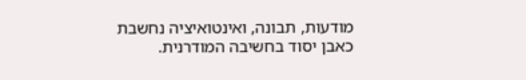מודעות, תבונה, ואינטואיציה נחשבת כאבן יסוד בחשיבה המודרנית.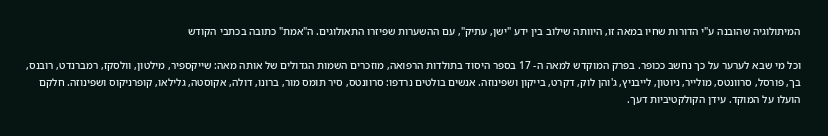המיתולוגיה שהובנה ע"י הדורות שחיו במאה זו, היוותה שילוב בין ידע "ישן, עתיק", עם ההשערות שפיזרו התאולוגים. ה"אמת" כתובה בכתבי הקודש

וכל מי שבא לערער על כך נחשב ככופר. בפרק המוקדש למאה ה- 17 בספר היסוד בתולדות הרפואה, מוזכרים השמות הגדולים של אותה מאה: שייקספיר, מילטון, וולסקז, רמברנדט, רובנס, בך, פורסל, סרוונטס, מולייר, ניוטון, לייבניץ, ג'והן לוק, דקרט, בייקון ושפינוזה. אנשים בולטים נרדפו: סרוונטס, סיר תומס מור, ברונו, דולה, אקוסטה, גלילאו, קופרניקוס ושפינוזה. חלקם הועלו על המוקד. עידן הקולקטיביות דעך.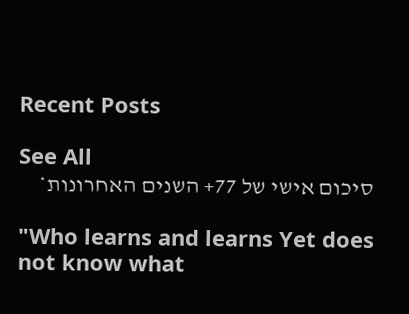Recent Posts

See All
סיכום אישי של 77+ השנים האחרונות*

"Who learns and learns Yet does not know what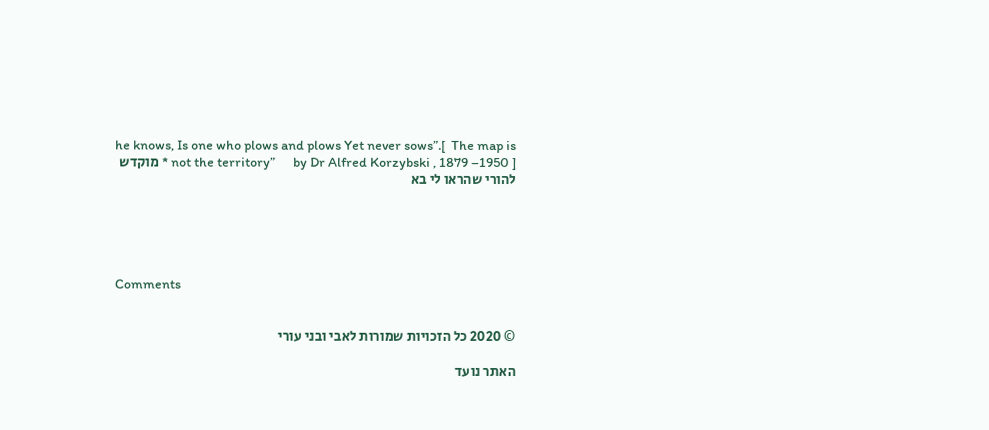he knows, Is one who plows and plows Yet never sows”.[  The map is not the territory”      by Dr Alfred Korzybski , 1879 –1950 ] * מוקדש להורי שהראו לי בא





Comments


© 2020 כל הזכויות שמורות לאבי ובני עורי

האתר נועד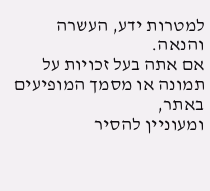למטרות ידע, העשרה והנאה.
אם אתה בעל זכויות על תמונה או מסמך המופיעים באתר,
ומעוניין להסיר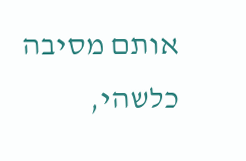אותם מסיבה כלשהי,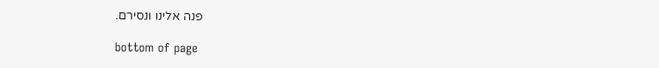פנה אלינו ונסירם.

bottom of page